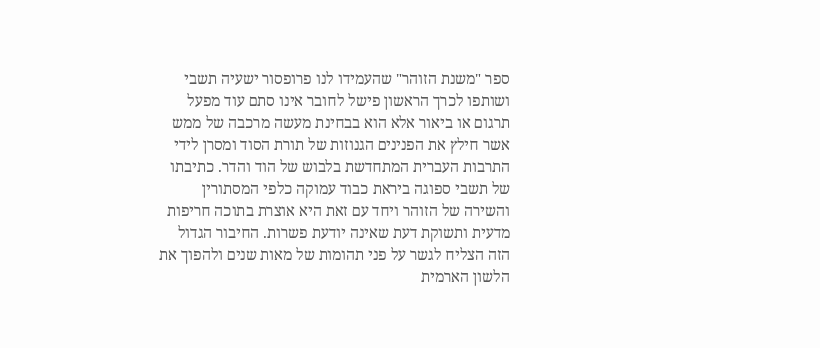ספר "משנת הזוהר" שהעמידו לנו פרופסור ישעיה תשבי ושותפו לכרך הראשון פישל לחובר אינו סתם עוד מפעל תרגום או ביאור אלא הוא בבחינת מעשה מרכבה של ממש אשר חילץ את הפנינים הגנוזות של תורת הסוד ומסרן לידי התרבות העברית המתחדשת בלבוש של הוד והדר. כתיבתו של תשבי ספוגה ביראת כבוד עמוקה כלפי המסתורין והשירה של הזוהר ויחד עם זאת היא אוצרת בתוכה חריפות מדעית ותשוקת דעת שאינה יודעת פשרות. החיבור הגדול הזה הצליח לגשר על פני תהומות של מאות שנים ולהפוך את הלשון הארמית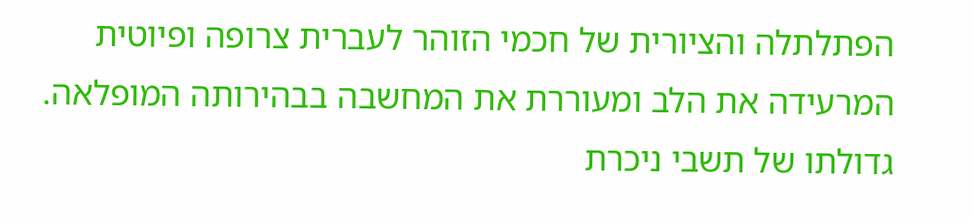הפתלתלה והציורית של חכמי הזוהר לעברית צרופה ופיוטית המרעידה את הלב ומעוררת את המחשבה בבהירותה המופלאה.
גדולתו של תשבי ניכרת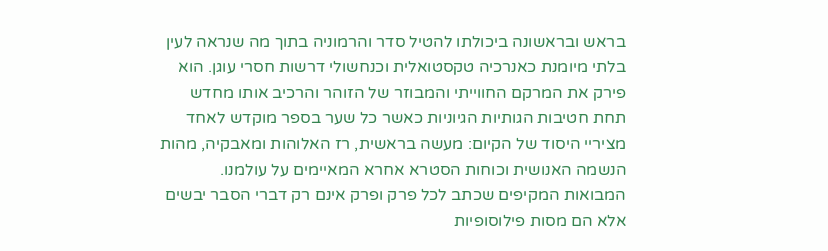בראש ובראשונה ביכולתו להטיל סדר והרמוניה בתוך מה שנראה לעין בלתי מיומנת כאנרכיה טקסטואלית וכנחשולי דרשות חסרי עוגן. הוא פירק את המרקם החווייתי והמבוזר של הזוהר והרכיב אותו מחדש תחת חטיבות הגותיות הגיוניות כאשר כל שער בספר מוקדש לאחד מציריי היסוד של הקיום: מעשה בראשית, רז האלוהות ומאבקיה, מהות הנשמה האנושית וכוחות הסטרא אחרא המאיימים על עולמנו. המבואות המקיפים שכתב לכל פרק ופרק אינם רק דברי הסבר יבשים אלא הם מסות פילוסופיות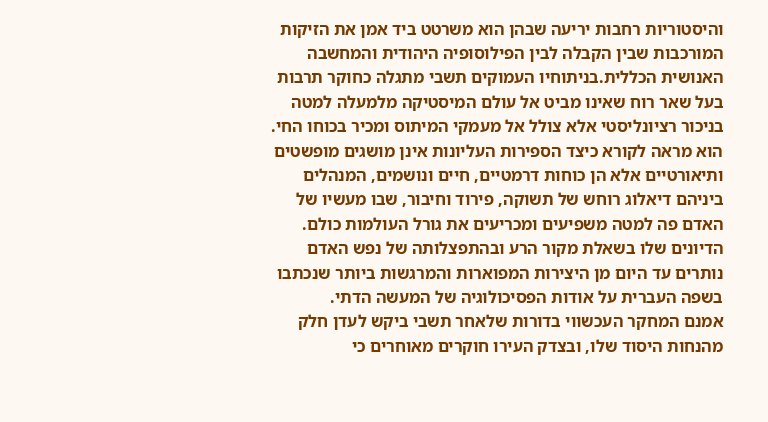והיסטוריות רחבות יריעה שבהן הוא משרטט ביד אמן את הזיקות המורכבות שבין הקבלה לבין הפילוסופיה היהודית והמחשבה האנושית הכללית.בניתוחיו העמוקים תשבי מתגלה כחוקר תרבות בעל שאר רוח שאינו מביט אל עולם המיסטיקה מלמעלה למטה בניכור רציונליסטי אלא צולל אל מעמקי המיתוס ומכיר בכוחו החי. הוא מראה לקורא כיצד הספירות העליונות אינן מושגים מופשטים ותיאורטיים אלא הן כוחות דרמטיים, חיים ונושמים, המנהלים ביניהם דיאלוג רוחש של תשוקה, פירוד וחיבור, שבו מעשיו של האדם פה למטה משפיעים ומכריעים את גורל העולמות כולם. הדיונים שלו בשאלת מקור הרע ובהתפצלותה של נפש האדם נותרים עד היום מן היצירות המפוארות והמרגשות ביותר שנכתבו בשפה העברית על אודות הפסיכולוגיה של המעשה הדתי.
אמנם המחקר העכשווי בדורות שלאחר תשבי ביקש לעדן חלק מהנחות היסוד שלו, ובצדק העירו חוקרים מאוחרים כי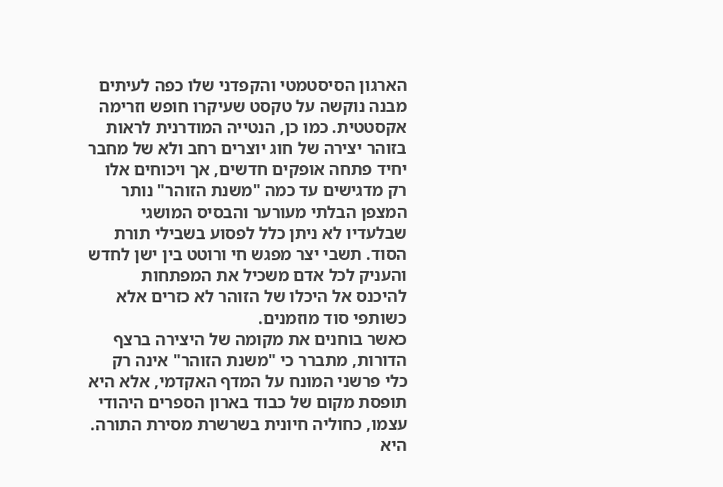הארגון הסיסטמטי והקפדני שלו כפה לעיתים מבנה נוקשה על טקסט שעיקרו חופש וזרימה אקסטטית. כמו כן, הנטייה המודרנית לראות בזוהר יצירה של חוג יוצרים רחב ולא של מחבר יחיד פתחה אופקים חדשים, אך ויכוחים אלו רק מדגישים עד כמה "משנת הזוהר" נותר המצפן הבלתי מעורער והבסיס המושגי שבלעדיו לא ניתן כלל לפסוע בשבילי תורת הסוד. תשבי יצר מפגש חי ורוטט בין ישן לחדש והעניק לכל אדם משכיל את המפתחות להיכנס אל היכלו של הזוהר לא כזרים אלא כשותפי סוד מוזמנים.
כאשר בוחנים את מקומה של היצירה ברצף הדורות, מתברר כי "משנת הזוהר" אינה רק כלי פרשני המונח על המדף האקדמי, אלא היא תופסת מקום של כבוד בארון הספרים היהודי עצמו, כחוליה חיונית בשרשרת מסירת התורה. היא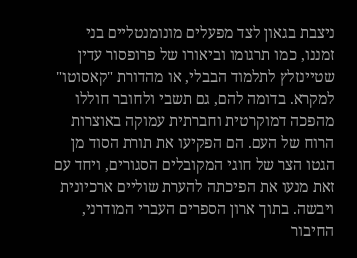ניצבת בגאון לצד מפעלים מונומנטליים בני זמננו, כמו תרגומו וביאורו של פרופסור עדין שטיינזלץ לתלמוד הבבלי, או מהדורת "קאסוטו" למקרא. בדומה להם, גם תשבי ולחובר חוללו מהפכה דמוקרטית וחברתית עמוקה באוצרות הרוח של העם. הם הפקיעו את תורת הסוד מן הגטו הצר של חוגי המקובלים הסגורים, ויחד עם זאת מנעו את הפיכתה להערת שוליים ארכיונית ויבשה. בתוך ארון הספרים העברי המודרני, החיבור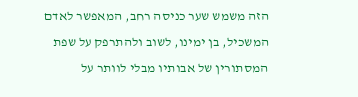הזה משמש שער כניסה רחב, המאפשר לאדם המשכיל, בן ימינו, לשוב ולהתרפק על שפת המסתורין של אבותיו מבלי לוותר על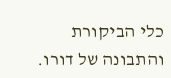כלי הביקורת והתבונה של דורו.